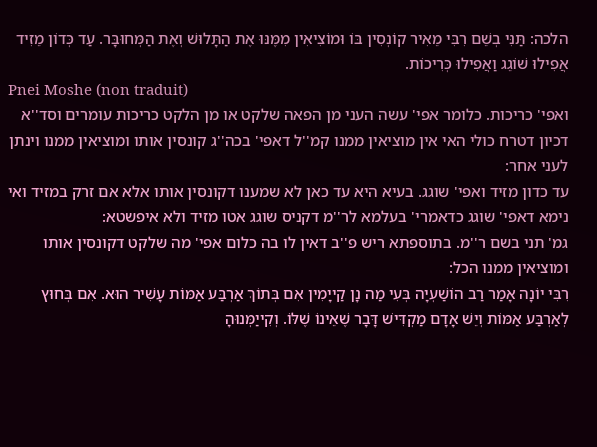הלכה: תַּנִּי בְשֵׁם רִבִּי מֵאִיר קוֹנְסִין בּוֹ וּמוֹצִיאִין מִמֶּנּוּ אֶת הַתָּלוּשׁ וְאֶת הַמְּחוּבָּר. עַד כְּדוֹן מֵזִיד אֲפִילוּ שׁוֹגֵג וַאֲפִילוּ כְּרִיכוֹת.
Pnei Moshe (non traduit)
ואפי' כריכות. כלומר אפי' עשה העני מן הפאה שלקט או מן הלקט כריכות עומרים וסד''א דכיון דטרח כולי האי אין מוציאין ממנו קמ''ל דאפי' בכה''ג קונסין אותו ומוציאין ממנו וינתן לעני אחר:
עד כדון מזיד ואפי' שוגג. בעיא היא עד כאן לא שמענו דקונסין אותו אלא אם זרק במזיד ואי נימא דאפי' שוגג כדאמרי' בעלמא לר''מ דקניס שוגג אטו מזיד ולא איפשטא:
גמ' תני בשם ר''מ. בתוספתא ריש פ''ב דאין לו בה כלום אפי' מה שלקט דקונסין אותו ומוציאין ממנו הכל:
רִבִּי יוֹנָה אָמַר רַב הוֹשַׁעְיָה בְּעִי מַה נָן קַייָמִין אִם בְּתוֹךְ אַרְבַּע אַמּוֹת עָשִׁיר הוּא. אִם בְּחוּץ לְאַרְבַּע אַמּוֹת וְיֵשׁ אָדָם מַקְדִּישׁ דָּבָר שֶׁאֵינוֹ שֶׁלּוֹ. וְקִייַמְּנוּהָ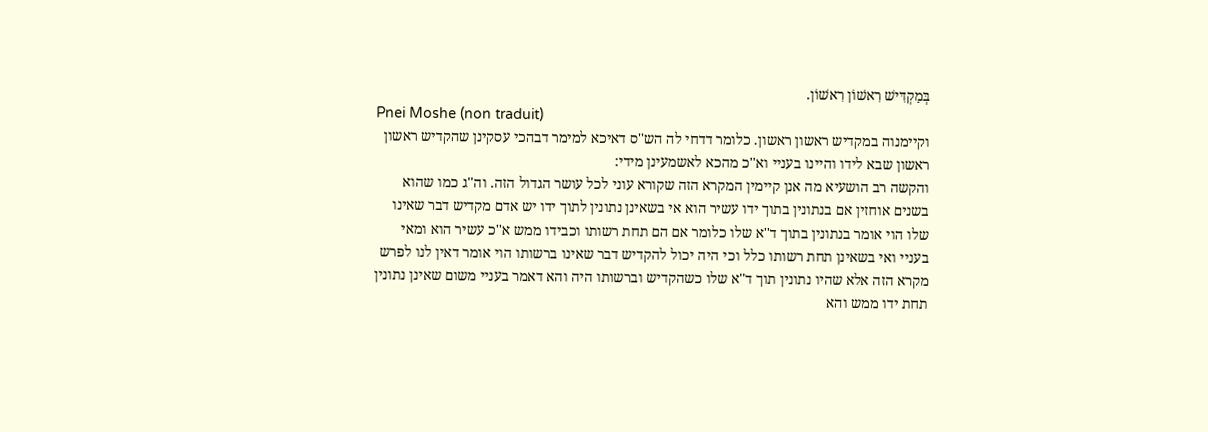בְּמַקְדִּישׁ רִאשׁוֹן רִאשׁוֹן.
Pnei Moshe (non traduit)
וקיימנוה במקדיש ראשון ראשון. כלומר דדחי לה הש''ס דאיכא למימר דבהכי עסקינן שהקדיש ראשון ראשון שבא לידו והיינו בעניי וא''כ מהכא לאשמעינן מידי:
והקשה רב הושעיא מה אנן קיימין המקרא הזה שקורא עוני לכל עושר הגדול הזה. וה''ג כמו שהוא בשנים אוחזין אם בנתונין בתוך ידו עשיר הוא אי בשאינן נתונין לתוך ידו יש אדם מקדיש דבר שאינו שלו הוי אומר בנתונין בתוך ד''א שלו כלומר אם הם תחת רשותו וכבידו ממש א''כ עשיר הוא ומאי בעניי ואי בשאינן תחת רשותו כלל וכי היה יכול להקדיש דבר שאינו ברשותו הוי אומר דאין לנו לפרש מקרא הזה אלא שהיו נתונין תוך ד''א שלו כשהקדיש וברשותו היה והא דאמר בעניי משום שאינן נתונין תחת ידו ממש והא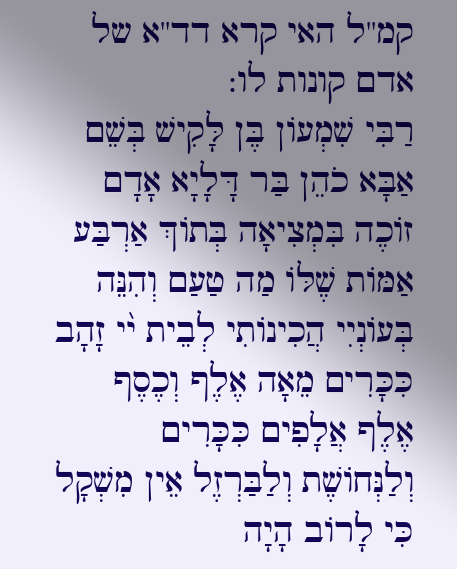קמ''ל האי קרא דד''א של אדם קונות לו:
רַבִּי שִׁמְעוֹן בֶּן לָּקִישׁ בְּשֵׁם אַבָּא כֹהֵן בַּר דָּלָיָא אָדָם זוֹכֶה בִּמְצִיאָה בְּתוֹךְ אַרְבַּע אַמּוֹת שֶׁלּוֹ מַה טַעַם וְהִנֵּה בְּעוֹנְיִי הֲכִינוֹתִי לְבֵית י֨י זָהָב כִּכָּרִים מֵאָה אֶלֶף וְכֶסֶף אֶלֶף אֲלָפִים כִּכָּרִים וְלַנְּחוֹשֶׁת וְלַבַּרְזֶל אֵין מִשְׁקָל כִּי לָרוֹב הָיָה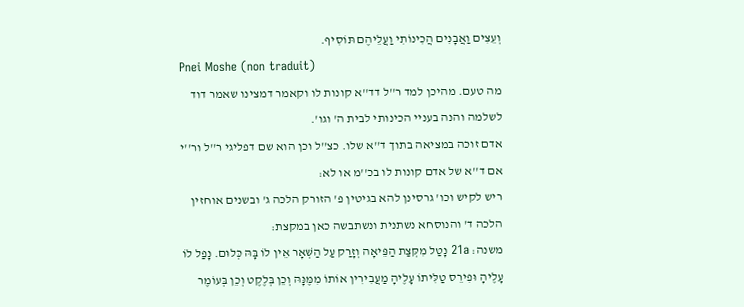וְעֵצִים וַאֲבָנִים הֲכִינוֹתִי וַעֲלֵיהֶם תּוֹסִיף.
Pnei Moshe (non traduit)
מה טעם. מהיכן למד ר''ל דד''א קונות לו וקאמר דמצינו שאמר דוד לשלמה והנה בעניי הכינותי לבית ה' וגו'.
אדם זוכה במציאה בתוך ד''א שלו. כצ''ל וכן הוא שם דפליגי ר''ל ור''י אם ד''א של אדם קונות לו בכ''מ או לא:
ריש לקיש וכו' גרסינן להא בגיטין פ' הזורק הלכה ג' ובשנים אוחזין הלכה ד' והנוסחא נשתנית ונשתבשה כאן במקצת:
משנה: 21a נָטַל מִקְּצַת הַפֵּיאָה וְזָרַק עַל הַשְּׁאָר אֵין לוֹ בָּהּ כְּלוּם. נָפַל לוֹ עָלֶיהָ וּפִירֵס טַלִּיתוֹ עָלֶיהָ מַעֲבִירִין אוֹתוֹ מִמֶּנָּהּ וְכֵן בְּלֶקֶט וְכֵן בְּעוֹמֶר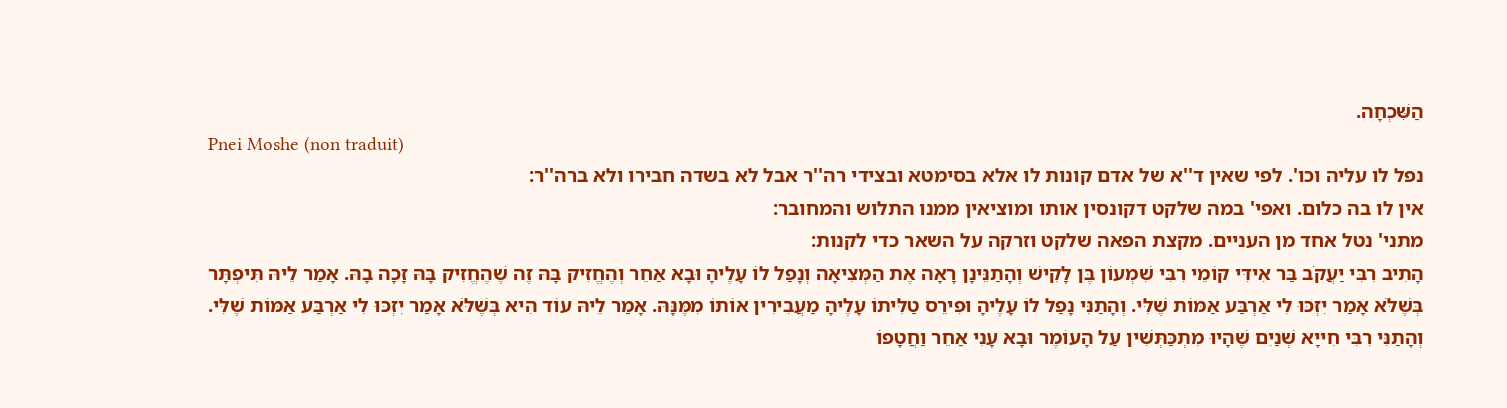הַשִּׁכְחָה.
Pnei Moshe (non traduit)
נפל לו עליה וכו'. לפי שאין ד''א של אדם קונות לו אלא בסימטא ובצידי רה''ר אבל לא בשדה חבירו ולא ברה''ר:
אין לו בה כלום. ואפי' במה שלקט דקונסין אותו ומוציאין ממנו התלוש והמחובר:
מתני' נטל אחד מן העניים. מקצת הפאה שלקט וזרקה על השאר כדי לקנות:
הָתִיב רִבִּי יַעֲקֹב בַּר אִידִּי קוֹמֵי רִבִּי שִׁמְעוֹן בֶּן לָקִישׁ וְהָתַנֵּינָן רָאָה אֶת הַמְּצִיאָה וְנָפַל לוֹ עָלֶיהָ וּבָא אַחֵר וְהֶחֱזִיק בָּהּ זֶה שֶׁהֶחֱזִיק בָּהּ זָכָה בָהּ. אָמַר לֵיהּ תִּיפְתָּר בְּשֶׁלֹּא אָמַר יִזְכּוּ לִי אַרְבַּע אַמּוֹת שֶׁלִּי. וְהָתַנִּי נָפַל לוֹ עָלֶיהָ וּפִירֵס טַלִּיתוֹ עָלֶיהָ מַעֲבִירִין אוֹתוֹ מִמֶּנָּהּ. אָמַר לֵיהּ עוֹד הִיא בְּשֶׁלֹּא אָמַר יִזְכּוּ לִי אַרְבַּע אַמּוֹת שֶׁלִּי. וְהָתַנִּי רִבִּי חִייָא שְׁנַיִם שֶׁהָיוּ מִתְכַּתְּשִׁין עַל הָעוֹמֶר וּבָא עָנִי אַחֵר וַחֲטָפוֹ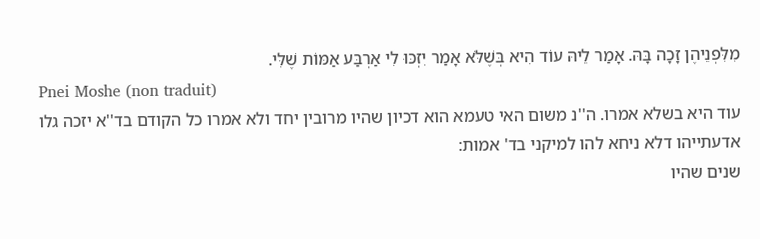מִלִּפְנֵיהֶן זָכָה בָּהּ. אָמַר לֵיהּ עוֹד הִיא בְּשֶׁלֹּא אָמַר יִזְכּוּ לִי אַרְבַּע אַמּוֹת שֶׁלִּי.
Pnei Moshe (non traduit)
עוד היא בשלא אמרו. ה''נ משום האי טעמא הוא דכיון שהיו מרובין יחד ולא אמרו כל הקודם בד''א יזכה גלו אדעתייהו דלא ניחא להו למיקני בד' אמות:
שנים שהיו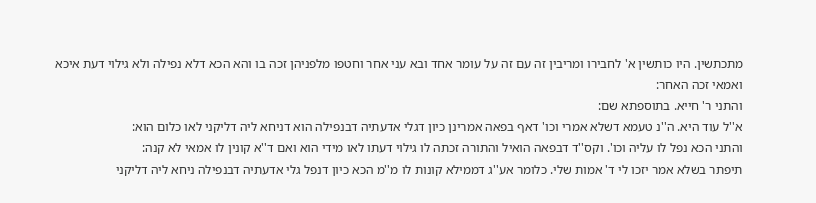מתכתשין. היו כותשין א' לחבירו ומריבין זה עם זה על עומר אחד ובא עני אחר וחטפו מלפניהן זכה בו והא הכא דלא נפילה ולא גילוי דעת איכא ואמאי זכה האחר:
והתני ר' חייא. בתוספתא שם:
א''ל עוד היא. ה''נ טעמא דשלא אמרי וכו' דאף בפאה אמרינן כיון דגלי אדעתיה דבנפילה הוא דניחא ליה דליקני לאו כלום הוא:
והתני הכא נפל לו עליה וכו'. וקס''ד דבפאה הואיל והתורה זכתה לו גילוי דעתו לאו מידי הוא ואם ד''א קונין לו אמאי לא קנה:
תיפתר בשלא אמר יזכו לי ד' אמות שלי. כלומר אע''ג דממילא קונות לו מ''מ הכא כיון דנפל גלי אדעתיה דבנפילה ניחא ליה דליקני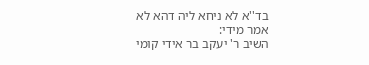בד''א לא ניחא ליה דהא לא אמר מידי:
השיב ר' יעקב בר אידי קומי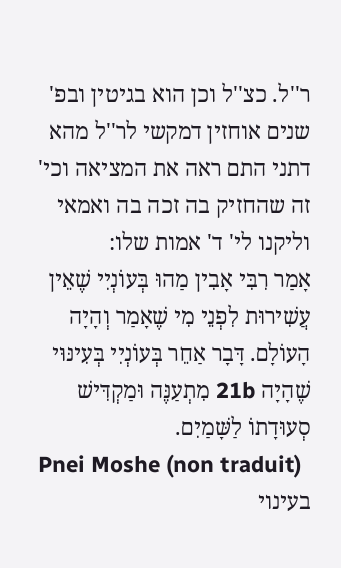ר''ל. כצ''ל וכן הוא בגיטין ובפ' שנים אוחזין דמקשי לר''ל מהא דתני התם ראה את המציאה וכי' זה שהחזיק בה זכה בה ואמאי וליקנו לי' ד' אמות שלו:
אָמַר רִבִּי אָבִין מַהוּ בְּעוֹנְיִי שֶׁאֵין עֲשִׁירוּת לִפְנֵי מִי שֶׁאָמַר וְהָיָה הָעוֹלָם. דָּבָר אַחֵר בְּעוֹנְיִי בְּעִינּוּי שֶׁהָיָה 21b מִתְעַנֶּה וּמַקְדִּישׁ סְעוּדָתוֹ לַשָּׁמַיִם.
Pnei Moshe (non traduit)
בעינוי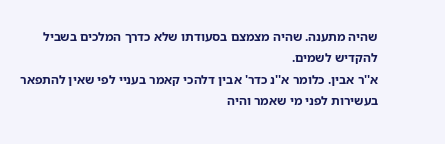שהיה מתענה. שהיה מצמצם בסעודתו שלא כדרך המלכים בשביל להקדיש לשמים.
א''ר אבין. כלומר א''נ כדר' אבין דלהכי קאמר בעניי לפי שאין להתפאר בעשירות לפני מי שאמר והיה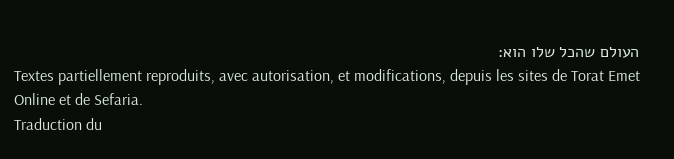העולם שהכל שלו הוא:
Textes partiellement reproduits, avec autorisation, et modifications, depuis les sites de Torat Emet Online et de Sefaria.
Traduction du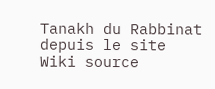Tanakh du Rabbinat depuis le site Wiki source